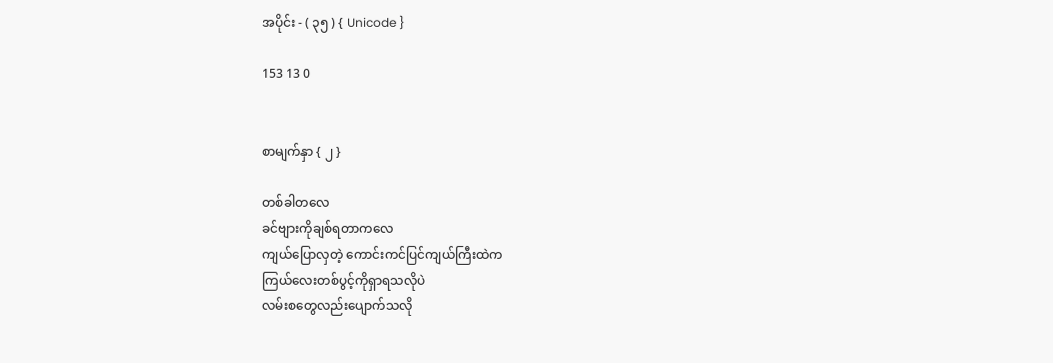အပိုင်း - ( ၃၅ ) { Unicode }

153 13 0


စာမျက်နှာ { ၂ }

တစ်ခါတလေ
ခင်ဗျားကိုချစ်ရတာကလေ
ကျယ်ပြောလှတဲ့ ကောင်းကင်ပြင်ကျယ်ကြီးထဲက
ကြယ်လေးတစ်ပွင့်ကိုရှာရသလိုပဲ
လမ်းစတွေလည်းပျောက်သလို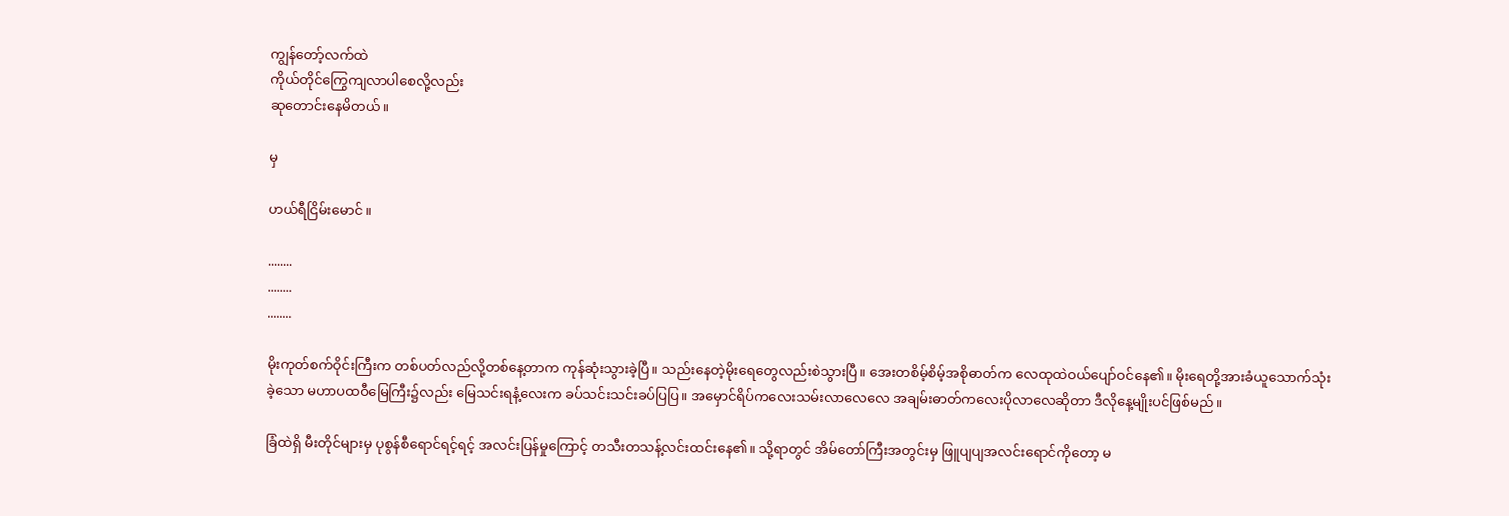ကျွန်တော့်လက်ထဲ
ကိုယ်တိုင်ကြွေကျလာပါစေလို့လည်း
ဆုတောင်းနေမိတယ်။

မှ

ဟယ်ရီငြိမ်းမောင် ။

........
........
........

မိုးကုတ်စက်ဝိုင်းကြီးက တစ်ပတ်လည်လို့တစ်နေ့တာက ကုန်ဆုံးသွားခဲ့ပြီ။ သည်းနေတဲ့မိုးရေတွေလည်းစဲသွားပြီ။ အေးတစိမ့်စိမ့်အစိုဓာတ်က လေထုထဲဝယ်ပျော်ဝင်နေ၏။ မိုးရေတို့အားခံယူသောက်သုံးခဲ့သော မဟာပထဝီမြေကြီး၌လည်း မြေသင်းရနံ့လေးက ခပ်သင်းသင်းခပ်ပြပြ။ အမှောင်ရိပ်ကလေးသမ်းလာလေလေ အချမ်းဓာတ်ကလေးပိုလာလေဆိုတာ ဒီလိုနေ့မျိုးပင်ဖြစ်မည်။

ခြံထဲရှိ မီးတိုင်များမှ ပုစွန်စီရောင်ရင့်ရင့် အလင်းပြန်မှုကြောင့် တသီးတသန့်လင်းထင်းနေ၏။ သို့ရာတွင် အိမ်တော်ကြီးအတွင်းမှ ဖြူပျပျအလင်းရောင်ကိုတော့ မ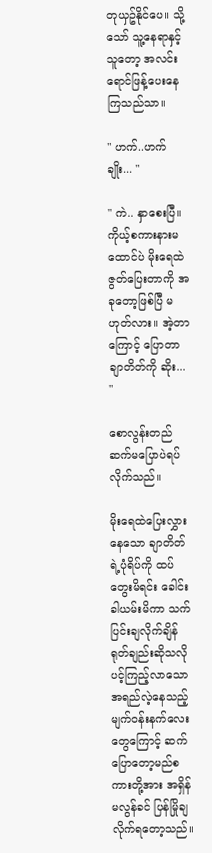တုယှဥ်နိုင်ပေ။ သို့သော် သူ့နေရာနှင့်သူတော့ အလင်းရောင်ဖြန့်ပေးနေကြသည်သာ။

" ဟက်..ဟက်ချိုး... "

" ကဲ.. နှာစေးပြီ။ ကိုယ့်စကားနားမထောင်ပဲ မိုးရေထဲဇွတ်ပြေးတာကို အခုတော့ဖြစ်ပြီ မဟုတ်လား။ အဲ့တာကြောင့် ပြောတာ ချာတိတ်ကို ဆိုး... "

စောလွန်းတည် ဆက်မပြောပဲရပ်လိုက်သည်။

မိုးရေထဲပြေးလွှားနေသော ချာတိတ်ရဲ့ပုံရိပ်ကို ထပ်တွေးမိရင်း ခေါင်းခါယမ်းမိကာ သက်ပြင်းချလိုက်ချိန် ရုတ်ချည်းဆိုသလို ပင့်ကြည့်လာသော အရည်လဲ့နေသည့်မျက်ဝန်းနက်လေးတွေကြောင့် ဆက်ပြောတော့မည်စကားတို့အား အရှိန်မလွန်ခင် ပြန်မြိုချလိုက်ရတော့သည်။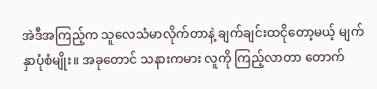အဲဒီအကြည့်က သူလေသံမာလိုက်တာနဲ့ ချက်ချင်းထငိုတော့မယ့် မျက်နှာပုံစံမျိုး။ အခုတောင် သနားကမား လူကို ကြည့်လာတာ တောက်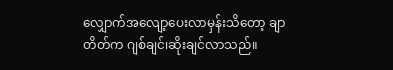လျှောက်အလျော့ပေးလာမှန်းသိတော့ ချာတိတ်က ဂျစ်ချင်၊ဆိုးချင်လာသည်။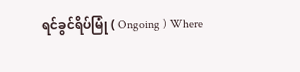ရင်ခွင်ရိပ်မြုံ ( Ongoing ) Where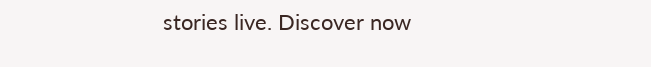stories live. Discover now